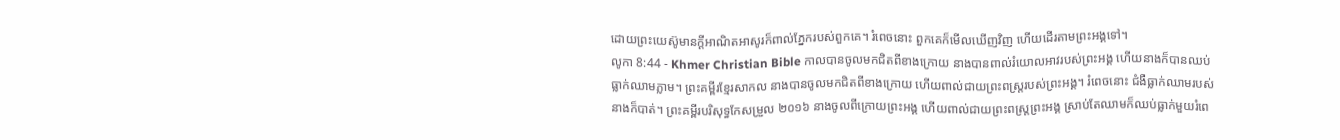ដោយព្រះយេស៊ូមានក្ដីអាណិតអាសូរក៏ពាល់ភ្នែករបស់ពួកគេ។ រំពេចនោះ ពួកគេក៏មើលឃើញវិញ ហើយដើរតាមព្រះអង្គទៅ។
លូកា 8:44 - Khmer Christian Bible កាលបានចូលមកជិតពីខាងក្រោយ នាងបានពាល់រំយោលអាវរបស់ព្រះអង្គ ហើយនាងក៏បានឈប់ធ្លាក់ឈាមភ្លាម។ ព្រះគម្ពីរខ្មែរសាកល នាងបានចូលមកជិតពីខាងក្រោយ ហើយពាល់ជាយព្រះពស្ត្ររបស់ព្រះអង្គ។ រំពេចនោះ ជំងឺធ្លាក់ឈាមរបស់នាងក៏បាត់។ ព្រះគម្ពីរបរិសុទ្ធកែសម្រួល ២០១៦ នាងចូលពីក្រោយព្រះអង្គ ហើយពាល់ជាយព្រះពស្ត្រព្រះអង្គ ស្រាប់តែឈាមក៏ឈប់ធ្លាក់មួយរំពេ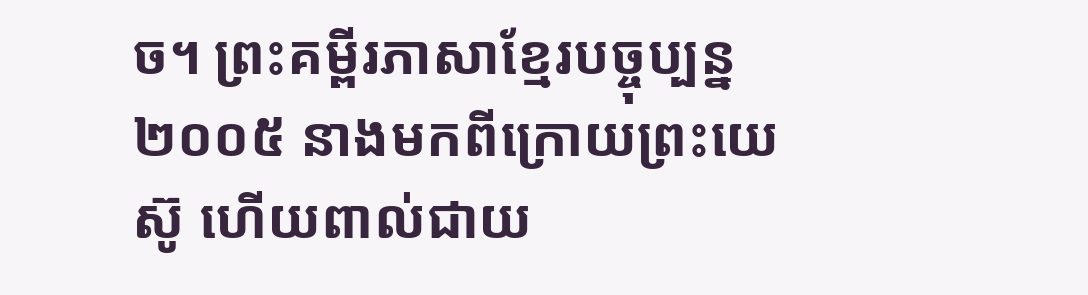ច។ ព្រះគម្ពីរភាសាខ្មែរបច្ចុប្បន្ន ២០០៥ នាងមកពីក្រោយព្រះយេស៊ូ ហើយពាល់ជាយ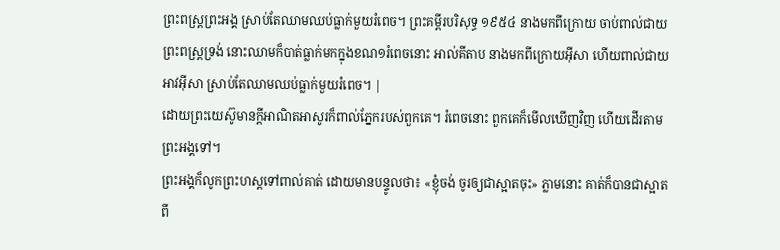ព្រះពស្ដ្រព្រះអង្គ ស្រាប់តែឈាមឈប់ធ្លាក់មួយរំពេច។ ព្រះគម្ពីរបរិសុទ្ធ ១៩៥៤ នាងមកពីក្រោយ ចាប់ពាល់ជាយព្រះពស្ត្រទ្រង់ នោះឈាមក៏បាត់ធ្លាក់មកក្នុងខណ១រំពេចនោះ អាល់គីតាប នាងមកពីក្រោយអ៊ីសា ហើយពាល់ជាយអាវអ៊ីសា ស្រាប់តែឈាមឈប់ធ្លាក់មួយរំពេច។ |
ដោយព្រះយេស៊ូមានក្ដីអាណិតអាសូរក៏ពាល់ភ្នែករបស់ពួកគេ។ រំពេចនោះ ពួកគេក៏មើលឃើញវិញ ហើយដើរតាមព្រះអង្គទៅ។
ព្រះអង្គក៏លូកព្រះហស្ដទៅពាល់គាត់ ដោយមានបន្ទូលថា៖ «ខ្ញុំចង់ ចូរឲ្យជាស្អាតចុះ» ភ្លាមនោះ គាត់ក៏បានជាស្អាតពី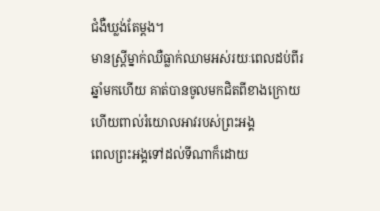ជំងឺឃ្លង់តែម្ដង។
មានស្ដ្រីម្នាក់ឈឺធ្លាក់ឈាមអស់រយៈពេលដប់ពីរឆ្នាំមកហើយ គាត់បានចូលមកជិតពីខាងក្រោយ ហើយពាល់រំយោលអាវរបស់ព្រះអង្គ
ពេលព្រះអង្គទៅដល់ទីណាក៏ដោយ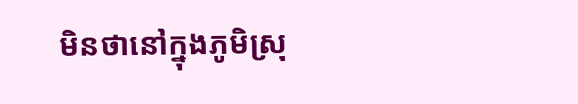មិនថានៅក្នុងភូមិស្រុ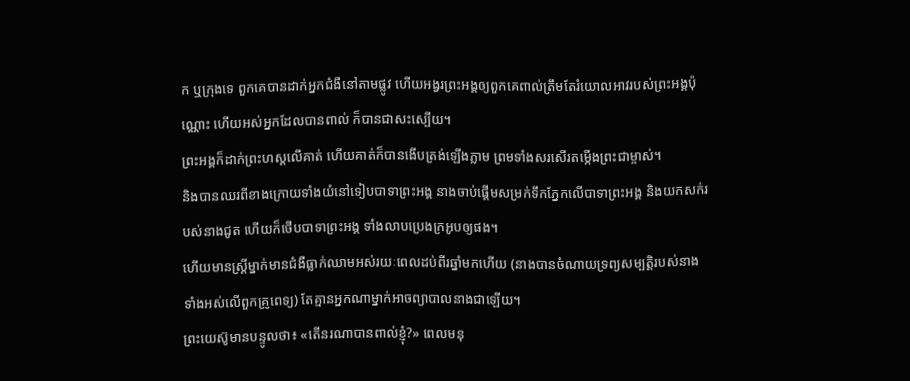ក ឬក្រុងទេ ពួកគេបានដាក់អ្នកជំងឺនៅតាមផ្លូវ ហើយអង្វរព្រះអង្គឲ្យពួកគេពាល់ត្រឹមតែរំយោលអាវរបស់ព្រះអង្គប៉ុណ្ណោះ ហើយអស់អ្នកដែលបានពាល់ ក៏បានជាសះស្បើយ។
ព្រះអង្គក៏ដាក់ព្រះហស្ដលើគាត់ ហើយគាត់ក៏បានងើបត្រង់ឡើងភ្លាម ព្រមទាំងសរសើរតម្កើងព្រះជាម្ចាស់។
និងបានឈរពីខាងក្រោយទាំងយំនៅទៀបបាទាព្រះអង្គ នាងចាប់ផ្ដើមសម្រក់ទឹកភ្នែកលើបាទាព្រះអង្គ និងយកសក់របស់នាងជូត ហើយក៏ថើបបាទាព្រះអង្គ ទាំងលាបប្រេងក្រអូបឲ្យផង។
ហើយមានស្ដ្រីម្នាក់មានជំងឺធ្លាក់ឈាមអស់រយៈពេលដប់ពីរឆ្នាំមកហើយ (នាងបានចំណាយទ្រព្យសម្បត្តិរបស់នាងទាំងអស់លើពួកគ្រូពេទ្យ) តែគ្មានអ្នកណាម្នាក់អាចព្យាបាលនាងជាឡើយ។
ព្រះយេស៊ូមានបន្ទូលថា៖ «តើនរណាបានពាល់ខ្ញុំ?» ពេលមនុ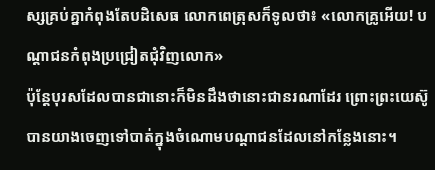ស្សគ្រប់គ្នាកំពុងតែបដិសេធ លោកពេត្រុសក៏ទូលថា៖ «លោកគ្រូអើយ! បណ្ដាជនកំពុងប្រជ្រៀតជុំវិញលោក»
ប៉ុន្ដែបុរសដែលបានជានោះក៏មិនដឹងថានោះជានរណាដែរ ព្រោះព្រះយេស៊ូបានយាងចេញទៅបាត់ក្នុងចំណោមបណ្ដាជនដែលនៅកន្លែងនោះ។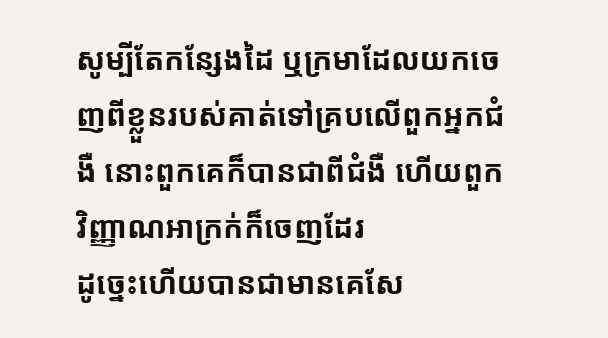សូម្បីតែកន្សែងដៃ ឬក្រមាដែលយកចេញពីខ្លួនរបស់គាត់ទៅគ្របលើពួកអ្នកជំងឺ នោះពួកគេក៏បានជាពីជំងឺ ហើយពួកវិញ្ញាណអាក្រក់ក៏ចេញដែរ
ដូច្នេះហើយបានជាមានគេសែ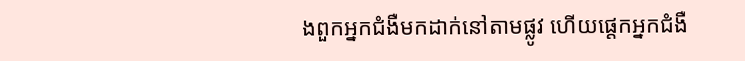ងពួកអ្នកជំងឺមកដាក់នៅតាមផ្លូវ ហើយផ្ដេកអ្នកជំងឺ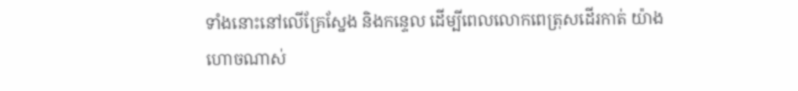ទាំងនោះនៅលើគ្រែស្នែង និងកន្ទេល ដើម្បីពេលលោកពេត្រុសដើរកាត់ យ៉ាងហោចណាស់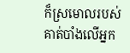ក៏ស្រមោលរបស់គាត់បាំងលើអ្នក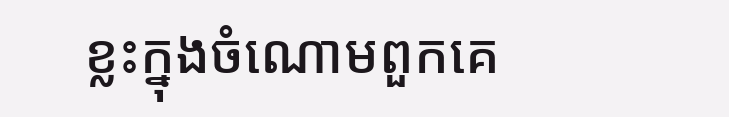ខ្លះក្នុងចំណោមពួកគេ